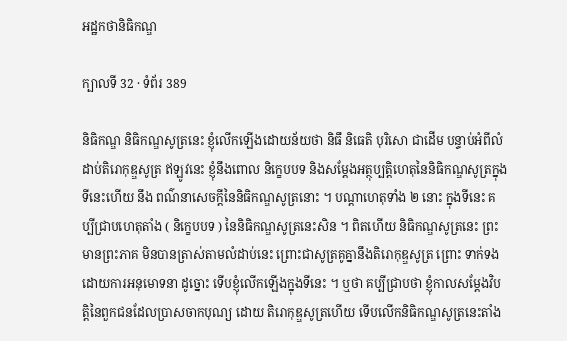អដ្ឋកថានិធិកណ្ឌ

ក្បាលទី 32 · ទំព័រ 389

និធិកណ្ឌ និធិកណ្ឌសូត្រនេះ ខ្ញុំលើកឡើងដោយន័យថា និធឹ និធេតិ បុរិសោ ជាដើម បន្ទាប់អំពីលំដាប់តិរោកុឌ្ឌសូត្រ ឥឡូវនេះ ខ្ញុំនឹងពោល និក្ខេបបទ និងសម្តែងអត្ថុប្បត្តិហេតុនៃនិធិកណ្ឌសូត្រក្នុងទីនេះហើយ នឹង ពណ៌នាសេចក្តីនៃនិធិកណ្ឌសូត្រនោះ ។ បណ្តាហេតុទាំង ២ នោះ ក្នុងទីនេះ គប្បីជ្រាបហេតុតាំង ( និក្ខេបបទ ) នៃនិធិកណ្ឌសូត្រនេះសិន ។ ពិតហើយ និធិកណ្ឌសូត្រនេះ ព្រះមានព្រះភាគ មិនបានត្រាស់តាមលំដាប់នេះ ព្រោះជាសូត្រគូគ្នានឹងតិរោកុឌ្ឌសូត្រ ព្រោះ ទាក់ទងដោយការអនុមោទនា ដូច្នោះ ទើបខ្ញុំលើកឡើងក្នុងទីនេះ ។ ឬថា គប្បីជ្រាបថា ខ្ញុំកាលសម្តែងវិបត្តិនៃពួកជនដែលប្រាសចាកបុណ្យ ដោយ តិរោកុឌ្ឌសូត្រហើយ ទើបលើកនិធិកណ្ឌសូត្រនេះតាំង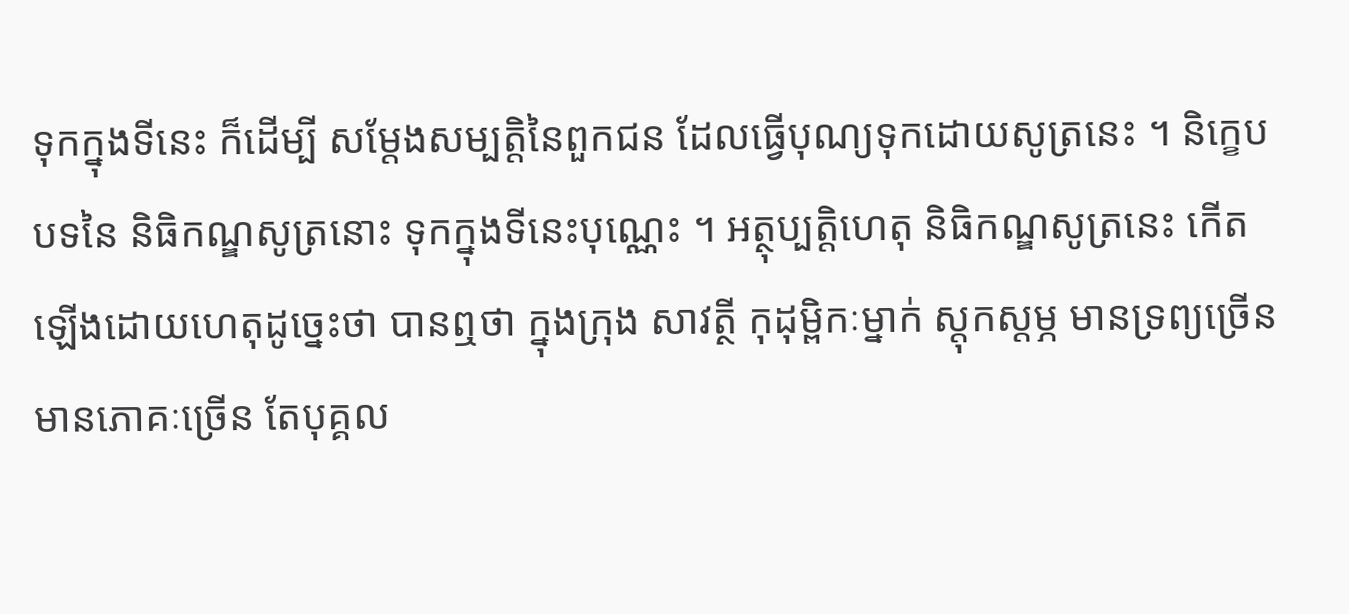ទុកក្នុងទីនេះ ក៏ដើម្បី សម្តែងសម្បត្តិនៃពួកជន ដែលធ្វើបុណ្យទុកដោយសូត្រនេះ ។ និក្ខេបបទនៃ និធិកណ្ឌសូត្រនោះ ទុកក្នុងទីនេះបុណ្ណេះ ។ អត្ថុប្បត្តិហេតុ និធិកណ្ឌសូត្រនេះ កើតឡើងដោយហេតុដូច្នេះថា បានឮថា ក្នុងក្រុង សាវត្ថី កុដុម្ពិកៈម្នាក់ ស្តុកស្តម្ភ មានទ្រព្យច្រើន មានភោគៈច្រើន តែបុគ្គល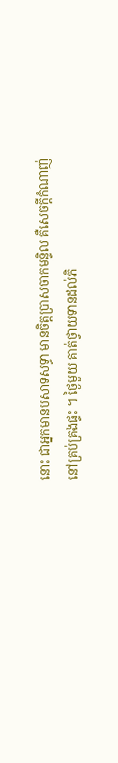នោះ ជាអ្នកមានបសាទសទ្ធា មានចិត្តប្រាសចាកមន្ទិល គឺសេចក្តីកំណាញ់ នៅគ្រប់គ្រងផ្ទះ ។ ថ្ងៃមួយ គាត់ថ្វាយទានដល់ភិ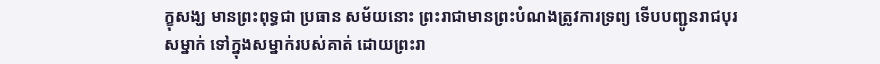ក្ខុសង្ឃ មានព្រះពុទ្ធជា ប្រធាន សម័យនោះ ព្រះរាជាមានព្រះបំណងត្រូវការទ្រព្យ ទើបបញ្ជូនរាជបុរសម្នាក់ ទៅក្នុងសម្នាក់របស់គាត់ ដោយព្រះរា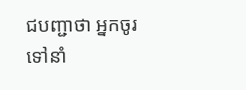ជបញ្ជាថា អ្នកចូរទៅនាំ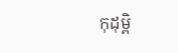កុដុម្ពិ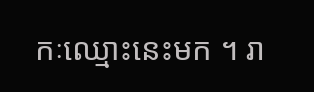កៈឈ្មោះនេះមក ។ រា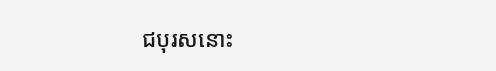ជបុរសនោះ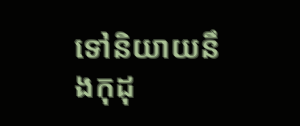ទៅនិយាយនឹងកុដុ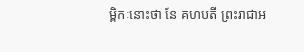ម្ពិកៈនោះថា នែ គហបតី ព្រះរាជាអ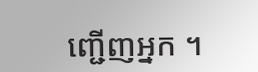ញ្ជើញអ្នក ។